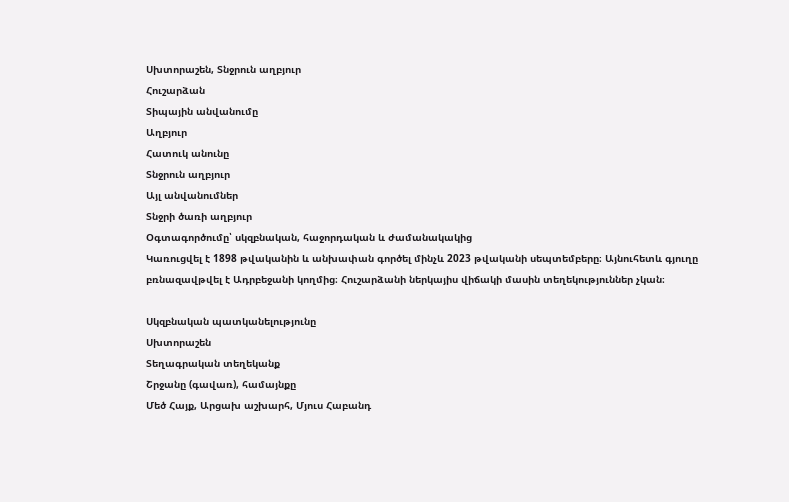Սխտորաշեն, Տնջրուն աղբյուր
Հուշարձան
Տիպային անվանումը
Աղբյուր
Հատուկ անունը
Տնջրուն աղբյուր
Այլ անվանումներ
Տնջրի ծառի աղբյուր
Օգտագործումը՝ սկզբնական, հաջորդական և ժամանակակից
Կառուցվել է 1898 թվականին և անխափան գործել մինչև 2023 թվականի սեպտեմբերը։ Այնուհետև գյուղը բռնազավթվել է Ադրբեջանի կողմից։ Հուշարձանի ներկայիս վիճակի մասին տեղեկություններ չկան։

Սկզբնական պատկանելությունը
Սխտորաշեն
Տեղագրական տեղեկանք
Շրջանը (գավառ), համայնքը
Մեծ Հայք, Արցախ աշխարհ, Մյուս Հաբանդ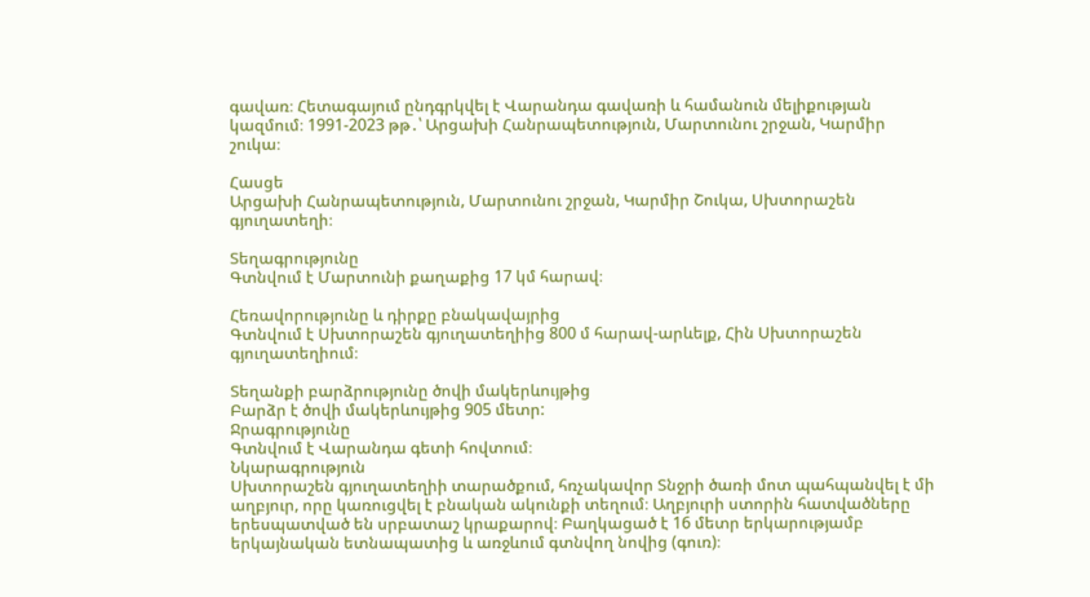գավառ։ Հետագայում ընդգրկվել է Վարանդա գավառի և համանուն մելիքության կազմում։ 1991-2023 թթ․՝ Արցախի Հանրապետություն, Մարտունու շրջան, Կարմիր շուկա։

Հասցե
Արցախի Հանրապետություն, Մարտունու շրջան, Կարմիր Շուկա, Սխտորաշեն գյուղատեղի։

Տեղագրությունը
Գտնվում է Մարտունի քաղաքից 17 կմ հարավ։

Հեռավորությունը և դիրքը բնակավայրից
Գտնվում է Սխտորաշեն գյուղատեղիից 800 մ հարավ-արևելք, Հին Սխտորաշեն գյուղատեղիում։

Տեղանքի բարձրությունը ծովի մակերևույթից
Բարձր է ծովի մակերևույթից 905 մետր:
Ջրագրությունը
Գտնվում է Վարանդա գետի հովտում։
Նկարագրություն
Սխտորաշեն գյուղատեղիի տարածքում, հռչակավոր Տնջրի ծառի մոտ պահպանվել է մի աղբյուր, որը կառուցվել է բնական ակունքի տեղում։ Աղբյուրի ստորին հատվածները երեսպատված են սրբատաշ կրաքարով։ Բաղկացած է 16 մետր երկարությամբ երկայնական ետնապատից և առջևում գտնվող նովից (գուռ)։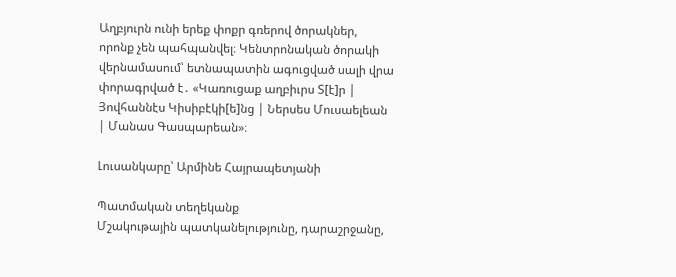Աղբյուրն ունի երեք փոքր գռերով ծորակներ, որոնք չեն պահպանվել։ Կենտրոնական ծորակի վերնամասում՝ ետնապատին ագուցված սալի վրա փորագրված է․ «Կառուցաք աղբիւրս Տ[է]ր | Յովհաննէս Կիսիբէկի[ե]նց | Ներսես Մուսաելեան | Մանաս Գասպարեան»։

Լուսանկարը՝ Արմինե Հայրապետյանի

Պատմական տեղեկանք
Մշակութային պատկանելությունը, դարաշրջանը,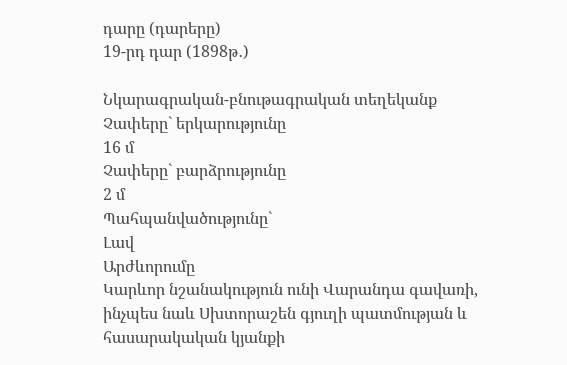դարը (դարերը)
19-րդ դար (1898թ․)

Նկարագրական-բնութագրական տեղեկանք
Չափերը` երկարությունը
16 մ
Չափերը` բարձրությունը
2 մ
Պահպանվածությունը`
Լավ
Արժևորումը
Կարևոր նշանակություն ունի Վարանդա գավառի, ինչպես նաև Սխտորաշեն գյուղի պատմության և հասարակական կյանքի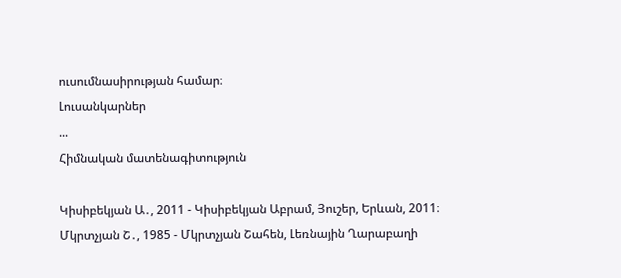ուսումնասիրության համար։
Լուսանկարներ
...
Հիմնական մատենագիտություն

Կիսիբեկյան Ա․, 2011 - Կիսիբեկյան Աբրամ, Յուշեր, Երևան, 2011։
Մկրտչյան Շ․, 1985 - Մկրտչյան Շահեն, Լեռնային Ղարաբաղի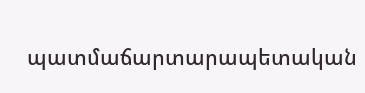պատմաճարտարապետական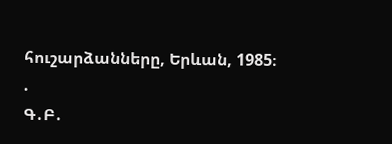հուշարձանները, Երևան, 1985։
.
Գ․Բ․